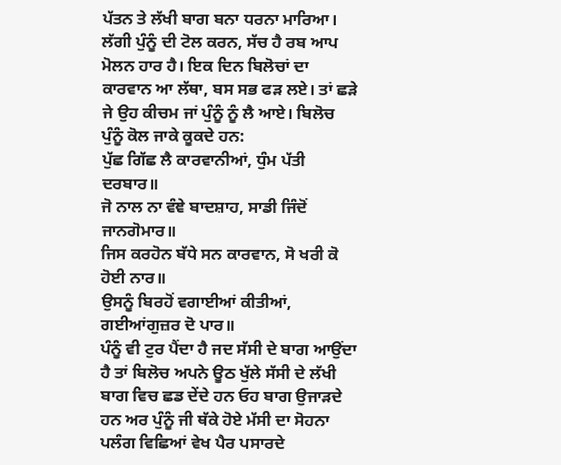ਪੱਤਨ ਤੇ ਲੱਖੀ ਬਾਗ ਬਨਾ ਧਰਨਾ ਮਾਰਿਆ। ਲੱਗੀ ਪੁੰਨੂੰ ਦੀ ਟੋਲ ਕਰਨ, ਸੱਚ ਹੈ ਰਬ ਆਪ ਮੋਲਨ ਹਾਰ ਹੈ। ਇਕ ਦਿਨ ਬਿਲੋਚਾਂ ਦਾ ਕਾਰਵਾਨ ਆ ਲੱਥਾ, ਬਸ ਸਭ ਫੜ ਲਏ। ਤਾਂ ਛੜੇ ਜੇ ਉਹ ਕੀਚਮ ਜਾਂ ਪੁੰਨੂੰ ਨੂੰ ਲੈ ਆਏ। ਬਿਲੋਚ ਪੁੰਨੂੰ ਕੋਲ ਜਾਕੇ ਕੂਕਦੇ ਹਨ:
ਪੁੱਛ ਗਿੱਛ ਲੈ ਕਾਰਵਾਨੀਆਂ, ਧੁੰਮ ਪੱਤੀ ਦਰਬਾਰ॥
ਜੋ ਨਾਲ ਨਾ ਵੰਞੇ ਬਾਦਸ਼ਾਹ, ਸਾਡੀ ਜਿੰਦੋਂ ਜਾਨਗੋਮਾਰ॥
ਜਿਸ ਕਰਹੋਨ ਬੱਧੇ ਸਨ ਕਾਰਵਾਨ, ਸੋ ਖਰੀ ਕੋ ਹੋਈ ਨਾਰ॥
ਉਸਨੂੰ ਬਿਰਹੋਂ ਵਗਾਈਆਂ ਕੀਤੀਆਂ, ਗਈਆਂਗੁਜ਼ਰ ਦੋ ਪਾਰ॥
ਪੰਨੂੰ ਵੀ ਟੁਰ ਪੈਂਦਾ ਹੈ ਜਦ ਸੱਸੀ ਦੇ ਬਾਗ ਆਉਂਦਾ ਹੈ ਤਾਂ ਬਿਲੋਚ ਅਪਨੇ ਊਠ ਖੁੱਲੇ ਸੱਸੀ ਦੇ ਲੱਖੀ ਬਾਗ ਵਿਚ ਛਡ ਦੇਂਦੇ ਹਨ ਓਹ ਬਾਗ ਉਜਾੜਦੇ ਹਨ ਅਰ ਪੁੰਨੂੰ ਜੀ ਥੱਕੇ ਹੋਏ ਮੱਸੀ ਦਾ ਸੋਹਨਾ ਪਲੰਗ ਵਿਛਿਆਂ ਵੇਖ ਪੈਰ ਪਸਾਰਦੇ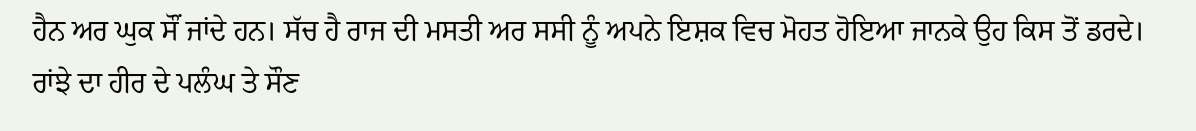ਹੈਨ ਅਰ ਘੁਕ ਸੌਂ ਜਾਂਦੇ ਹਨ। ਸੱਚ ਹੈ ਰਾਜ ਦੀ ਮਸਤੀ ਅਰ ਸਸੀ ਨੂੰ ਅਪਨੇ ਇਸ਼ਕ ਵਿਚ ਮੋਹਤ ਹੋਇਆ ਜਾਨਕੇ ਉਹ ਕਿਸ ਤੋਂ ਡਰਦੇ। ਰਾਂਝੇ ਦਾ ਹੀਰ ਦੇ ਪਲੰਘ ਤੇ ਸੌਣ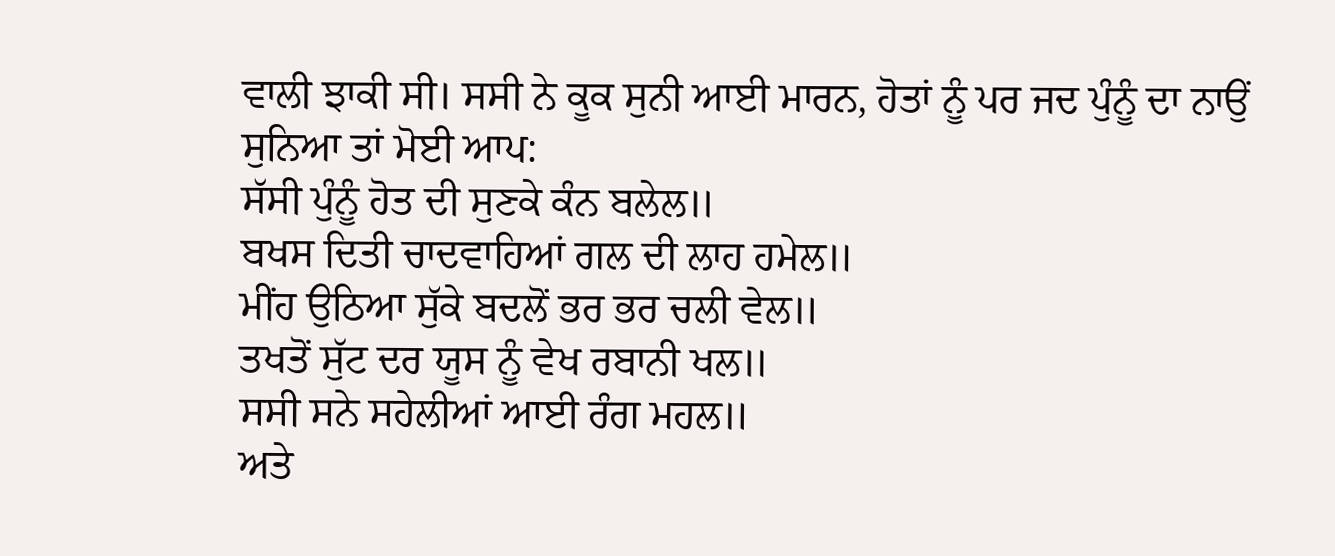ਵਾਲੀ ਝਾਕੀ ਸੀ। ਸਸੀ ਨੇ ਕੂਕ ਸੁਨੀ ਆਈ ਮਾਰਨ, ਹੋਤਾਂ ਨੂੰ ਪਰ ਜਦ ਪੁੰਨੂੰ ਦਾ ਨਾਉਂ ਸੁਨਿਆ ਤਾਂ ਮੋਈ ਆਪ:
ਸੱਸੀ ਪੁੰਨੂੰ ਹੋਤ ਦੀ ਸੁਣਕੇ ਕੰਨ ਬਲੇਲ॥
ਬਖਸ ਦਿਤੀ ਚਾਦਵਾਹਿਆਂ ਗਲ ਦੀ ਲਾਹ ਹਮੇਲ॥
ਮੀਂਹ ਉਠਿਆ ਸੁੱਕੇ ਬਦਲੋਂ ਭਰ ਭਰ ਚਲੀ ਵੇਲ॥
ਤਖਤੋਂ ਸੁੱਟ ਦਰ ਯੂਸ ਨੂੰ ਵੇਖ ਰਬਾਨੀ ਖਲ॥
ਸਸੀ ਸਨੇ ਸਹੇਲੀਆਂ ਆਈ ਰੰਗ ਮਹਲ॥
ਅਤੇ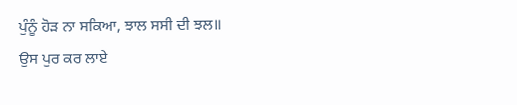ਪੁੰਨੂੰ ਹੋੜ ਨਾ ਸਕਿਆ, ਝਾਲ ਸਸੀ ਦੀ ਝਲ॥
ਉਸ ਪੁਰ ਕਰ ਲਾਏ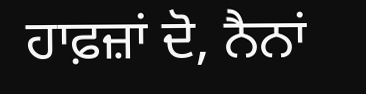ਹਾਫ਼ਜ਼ਾਂ ਦੋ, ਨੈਨਾਂ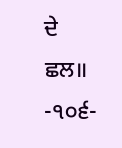ਦੇ ਛਲ॥
-੧੦੬-